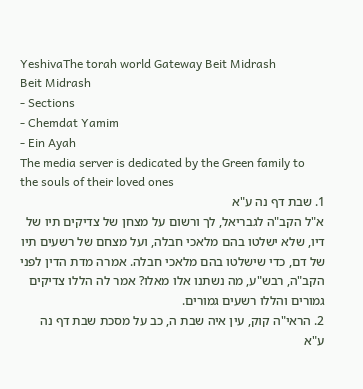YeshivaThe torah world Gateway Beit Midrash
Beit Midrash
- Sections
- Chemdat Yamim
- Ein Ayah
The media server is dedicated by the Green family to the souls of their loved ones
1. שבת דף נה ע"א
א"ל הקב"ה לגבריאל, לך ורשום על מצחן של צדיקים תיו של דיו, שלא ישלטו בהם מלאכי חבלה, ועל מצחם של רשעים תיו של דם, כדי שישלטו בהם מלאכי חבלה. אמרה מדת הדין לפני הקב"ה, רבש"ע, מה נשתנו אלו מאלו? אמר לה הללו צדיקים גמורים והללו רשעים גמורים.
2. הראי"ה קוק, עין איה שבת ה, כב על מסכת שבת דף נה ע"א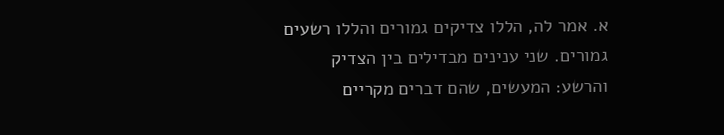א. אמר לה, הללו צדיקים גמורים והללו רשעים גמורים. שני ענינים מבדילים בין הצדיק והרשע: המעשים, שהם דברים מקריים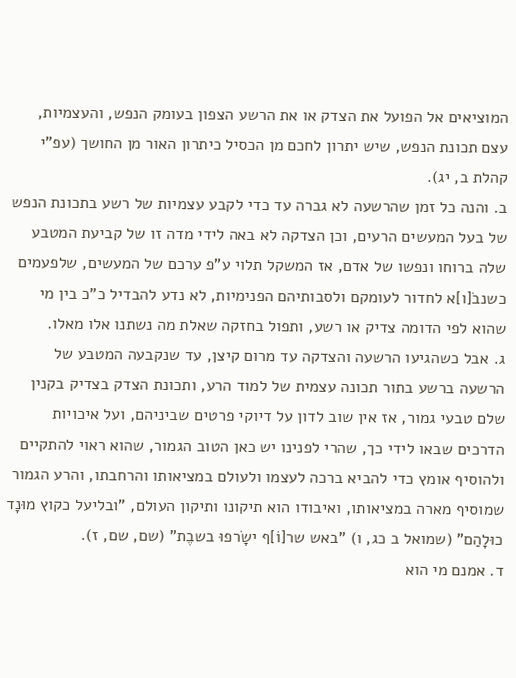המוציאים אל הפועל את הצדק או את הרשע הצפון בעומק הנפש, והעצמיות, עצם תכונת הנפש, שיש יתרון לחכם מן הכסיל כיתרון האור מן החושך (עפ"י קהלת ב, יג).
ב. והנה כל זמן שהרשעה לא גברה עד כדי לקבע עצמיות של רשע בתכונת הנפש של בעל המעשים הרעים, וכן הצדקה לא באה לידי מדה זו של קביעת המטבע שלה ברוחו ונפשו של אדם, אז המשקל תלוי ע"פ ערכם של המעשים, שלפעמים כשנבֹ[ו]א לחדור לעומקם ולסבותיהם הפנימיות, לא נדע להבדיל כ"כ בין מי שהוא לפי הדומה צדיק או רשע, ותפול בחזקה שאלת מה נשתנו אלו מאלו.
ג. אבל כשהגיעו הרשעה והצדקה עד מרום קיצן, עד שנקבעה המטבע של הרשעה ברשע בתור תכונה עצמית של למוד הרע, ותכונת הצדק בצדיק בקנין שלם טבעי גמור, אז אין שוב לדון על דיוקי פרטים שביניהם, ועל איכויות הדרכים שבאו לידי כך, שהרי לפנינו יש כאן הטוב הגמור, שהוא ראוי להתקיים ולהוסיף אומץ כדי להביא ברכה לעצמו ולעולם במציאותו והרחבתו, והרע הגמור שמוסיף מארה במציאותו, ואיבודו הוא תיקונו ותיקון העולם, "ובליעל כקוץ מוּנָד כוּלָהַם" (שמואל ב כג, ו) "באש שר[וֹ]ף ישָֹרפוּ בשבֶת" (שם, שם, ז).
ד. אמנם מי הוא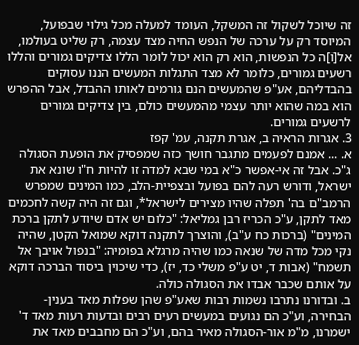זה שיוכל לשקול זה המשקל, העומד למעלה מכל גילוי שבפועל, המיוסד רק על ערכה של הנפש החיה מצד עצמה, רק שליט בעולמו, אל[וֹ]ה כל הנפשות, הוא רק הוא יכול לומר הללו צדיקים גמורים והללו רשעים גמורים, כלומר לא מצד התגלות המעשים הננו עסוקים בהבדליהם, אע"פ שהמעשים הנם גורמים לאותו ההבדל, אבל ההפרש הוא במה שהוא יותר עצמי מהמעשים כולם, בין צדיקים גמורים לרשעים גמורים.
3. אגרות הראיה ב, אגרת תקנה, עמ' קפז
א. ... אמנם לפעמים מתגבר חושך כזה שמפסיק את הופעת הסגולה ג"כ. אבל זה אי-אפשר כ"א במי שבא למדה זו להיות ח"ו שונא את ישראל, ודורש רעה להם בפועל ובצפיית-הלב, כמו המינים שמפרש הרמב"ם בה' תפלה שהיו מצירים לישראל*, וגם זה היה קשה לחכמים מאד לתקן, ע"כ הכריז רבן גמליאל: "כלום יש אדם שיודע לתקן ברכת המינים" (ברכות כח ע"ב), והוצרך לתקנה דוקא שמואל הקטן, שהיה נקי מכל מדה של שנאה כמו שהיה מרגלא בפומיה: "בנפול אויבך אל תשמח" (אבות ד, יט ע"פ משלי כד, יז), כדי שיכוין ביסוד הברכה דוקא על אותם שכבר אבדו את הסגולה כולה.
ב. ובדורנו נתרבו נשמות רבות שאע"פ שהן שפלות מאד בענין-הבחירה, וע"כ הם נגועים במעשים רעים רבים ובדעות רעות מאד ד' ישמרנו, מ"מ אור-הסגולה מאיר בהם, וע"כ הם מחבבים מאד את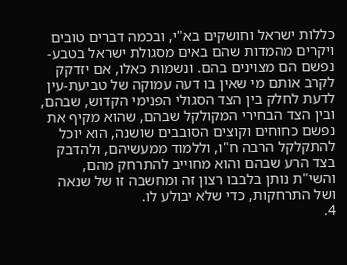כללות ישראל וחושקים בא"י, ובכמה דברים טובים ויקרים מהמדות שהם באים מסגולת ישראל בטבע-נפשם הם מצוינים בהם. ונשמות כאלו, אם יזדקק לקרב אותם מי שאין בו דעה עמוקה של טביעת-עין לדעת לחלק בין הצד הסגולי הפנימי הקדוש, שבהם, ובין הצד הבחירי המקולקל שבהם, שהוא מקיף את נפשם כחוחים וקוצים הסובבים שושנה, הוא יוכל להתקלקל הרבה ח"ו, וללמוד ממעשיהם, ולהדבק בצד הרע שבהם והוא מחוייב להתרחק מהם, והשי"ת נותן בלבבו רצון זה ומחשבה זו של שנאה ושל התרחקות, כדי שלא יבולע לו.
4.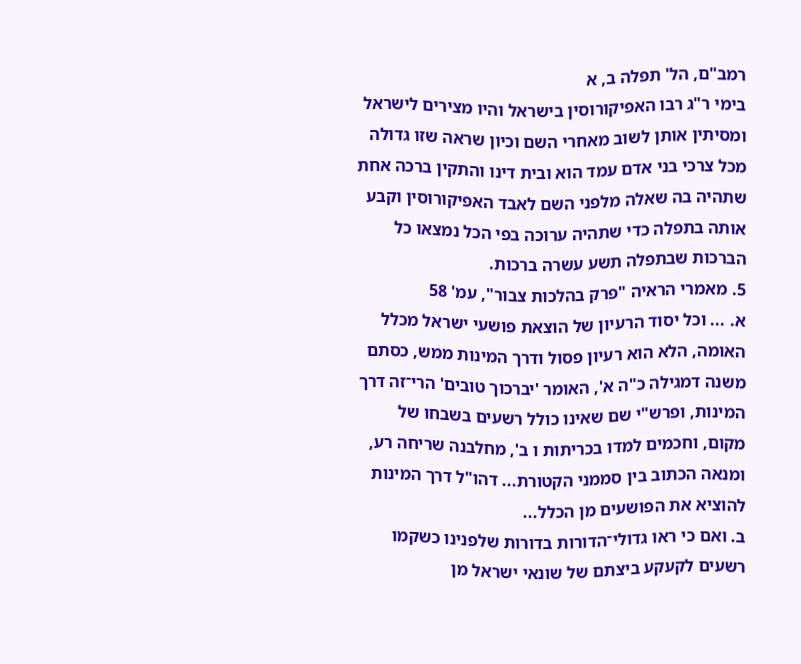רמב"ם, הל' תפלה ב, א
בימי ר"ג רבו האפיקורוסין בישראל והיו מצירים לישראל ומסיתין אותן לשוב מאחרי השם וכיון שראה שזו גדולה מכל צרכי בני אדם עמד הוא ובית דינו והתקין ברכה אחת שתהיה בה שאלה מלפני השם לאבד האפיקורוסין וקבע אותה בתפלה כדי שתהיה ערוכה בפי הכל נמצאו כל הברכות שבתפלה תשע עשרה ברכות.
5. מאמרי הראיה "פרק בהלכות צבור", עמ' 58
א. ... וכל יסוד הרעיון של הוצאת פושעי ישראל מכלל האומה, הלא הוא רעיון פסול ודרך המינות ממש, כסתם משנה דמגילה כ"ה א', האומר 'יברכוך טובים' הרי־זה דרך המינות, ופרש"י שם שאינו כולל רשעים בשבחו של מקום, וחכמים למדו בכריתות ו ב', מחלבנה שריחה רע, ומנאה הכתוב בין סממני הקטורת... דהו"ל דרך המינות להוציא את הפושעים מן הכלל...
ב. ואם כי ראו גדולי־הדורות בדורות שלפנינו כשקמו רשעים לקעקע ביצתם של שונאי ישראל מן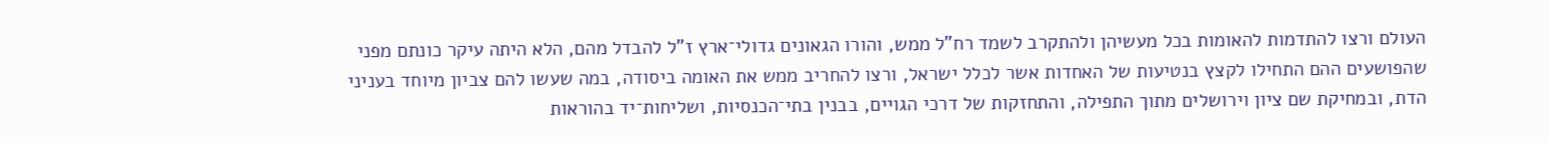העולם ורצו להתדמות להאומות בכל מעשיהן ולהתקרב לשמד רח"ל ממש, והורו הגאונים גדולי־ארץ ז"ל להבדל מהם, הלא היתה עיקר כונתם מפני שהפושעים ההם התחילו לקצץ בנטיעות של האחדות אשר לכלל ישראל, ורצו להחריב ממש את האומה ביסודה, במה שעשו להם צביון מיוחד בעניני הדת, ובמחיקת שם ציון וירושלים מתוך התפילה, והתחזקות של דרכי הגויים, בבנין בתי־הכנסיות, ושליחות־יד בהוראות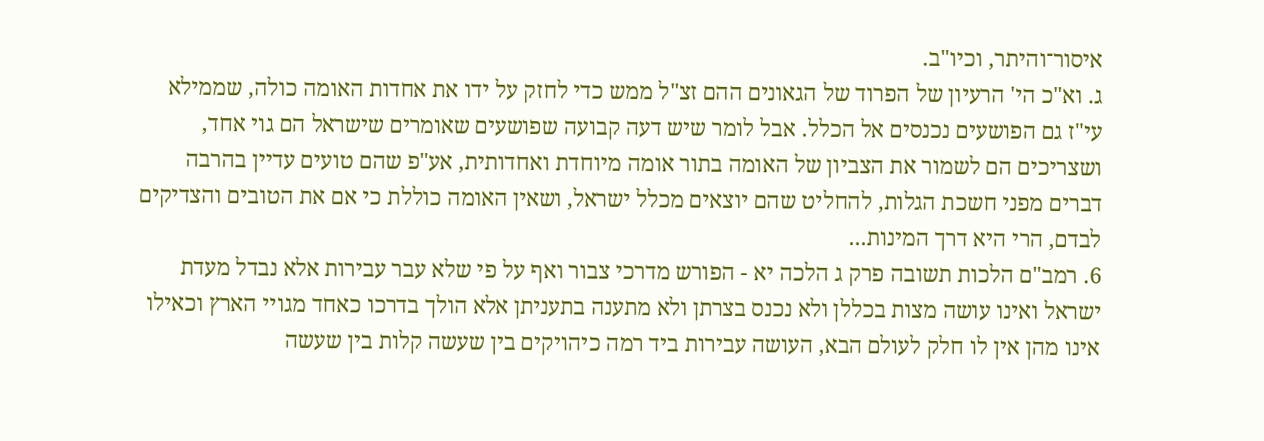איסור־והיתר, וכיו"ב.
ג. וא"כ הי' הרעיון של הפרוד של הגאונים ההם זצ"ל ממש כדי לחזק על ידו את אחדות האומה כולה, שממילא עי"ז גם הפושעים נכנסים אל הכלל. אבל לומר שיש דעה קבועה שפושעים שאומרים שישראל הם גוי אחד, ושצריכים הם לשמור את הצביון של האומה בתור אומה מיוחדת ואחדותית, אע"פ שהם טועים עדיין בהרבה דברים מפני חשכת הגלות, להחליט שהם יוצאים מכלל ישראל, ושאין האומה כוללת כי אם את הטובים והצדיקים לבדם, הרי היא דרך המינות...
6. רמב"ם הלכות תשובה פרק ג הלכה יא - הפורש מדרכי צבור ואף על פי שלא עבר עבירות אלא נבדל מעדת ישראל ואינו עושה מצות בכללן ולא נכנס בצרתן ולא מתענה בתעניתן אלא הולך בדרכו כאחד מגויי הארץ וכאילו אינו מהן אין לו חלק לעולם הבא, העושה עבירות ביד רמה כיהויקים בין שעשה קלות בין שעשה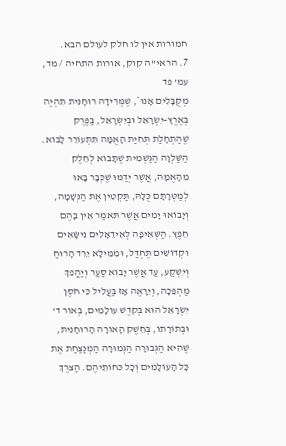חמורות אין לו חלק לעולם הבא.
7. הראי"ה קוק, אורות התחיה / מד, עמ' פד
מְקֻבָּלִים אָנוּ*, שֶׁמְּרִידָה רוּחָנִית תִּהְיֶה בְּאֶרֶץ-יִשְׂרָאֵל וּבְיִשְׂרָאֵל, בַּפֶּרֶק שֶׁהַתְחָלַת תְּחִיַּת הָאֻמָּה תִּתְעוֹרֵר לָבוֹא. הַשַּׁלְוָה הַגַּשְׁמִית שֶׁתָּבוֹא לְחֵלֶק מֵהָאֻמָּה, אֲשֶׁר יְדַמּוּ שֶׁכְּבָר בָּאוּ לְמַטְּרָתָם כֻּלָּהּ, תַּקְטִין אֶת הַנְּשָׁמָה, וְיָבוֹאוּ יָמִים אֲשֶׁר תּאמַר אֵין בָּהֶם חֵפֶץ. הַשְּׁאִיפָה לְאִידֵאָלִים נִישָּׂאִים וּקְדוֹשִׁים תֶּחְדַּל, וּמִמֵּילָא יֵרֵד הָרוּחַ וְיִשְׁקַע, עַד אֲשֶׁר יָבוֹא סַעַר וְיַהֲפךְ מַהְפֵּכָה, וְיֵרָאֶה אָז בַּעֲלִיל כִּי חֹסֶן יִשְׂרָאֵל הוּא בְּקדֶשׁ עוֹלָמִים, בְּאוֹר ד' וּבְתוֹרָתוֹ, בְּחֵשֶׁק הָאוֹרָה הָרוּחָנִית, שֶׁהִיא הַגְּבוּרָה הַגְּמוּרָה הַמְנַצַּחַת אֶת כָּל הָעוֹלָמִים וְכָל כּחוֹתֵיהֶם. הַצּרֶךְ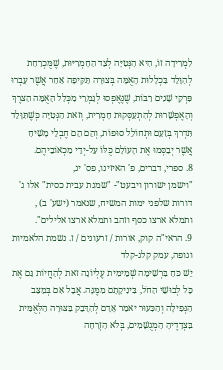לִמְרִידָה זוֹ, הִיא הַנְּטִיָּה לְצַד הַחָמְרִיּוּת, שֶׁמֻּכְרַחַת לְהִוָּלֵד בִּכְלָלוּת הָאֻמָּה בְּצוּרָה תַּקִּיפָה אַחַר אֲשֶׁר עָבְרוּ פִּרְקֵי שָׁנִים רַבּוֹת, שֶׁנֶּאֶפְסוּ לְגַמְרֵי מִכְּלַל הָאֻמָּה הַצּרֶךְ וְהָאֶפְשָׁרוּת לְהִתְעַסְּקוּת חָמְרִית, וְזאת הַנְּטִיָּה כְּשֶׁתִּוָּלֵד תִּדְרךְ בְּזַעַם וּתְחוֹלֵל סוּפוֹת, וְהֵם הֵם חֶבְלֵי מָשִׁיחַ אֲשֶׁר יְבַסְּמוּ אֶת הָעוֹלָם כֻּלּוֹ עַל-יְדֵי מַכְאוֹבֵיהֶם.
8. ספרי, דברים, פ' האיזינו, פס' יג,
"וישמן ישורון ויבעט"- "שמנת עבית כסית" אלו ג' דורות שלפני ימות המשיח, שנאמר (ישע' ב) , ותמלא ארצו כסף וזהב ותמלא ארצו אלילים".
9. הראי"ה קוק, אורות / זרעונים / ז. נשמת הלאמיות וגופה, עמק קלג-קלד
יֵשׁ כּחַ בִּרְשִׁימָה שְׁמֵימִית עֶלְיוֹנָה זאת לְהַחֲיוֹת גַּם אֶת כָּל לְבוּשֵׁי הַחֹל, בִּינִיקָתָם מִמֶּנָּה. אֲבָל אִם בְּמַצַּב הַנְּפִילָה וְהַכִּעוּר יאמַר אָדָם לְהִדָּבֵק בַּצּוּרָה הַלְּאֻמִּית בִּצְדָדֶיהָ הַמְגֻשָּׁמִים, בְּלֹא הַזְרָחָה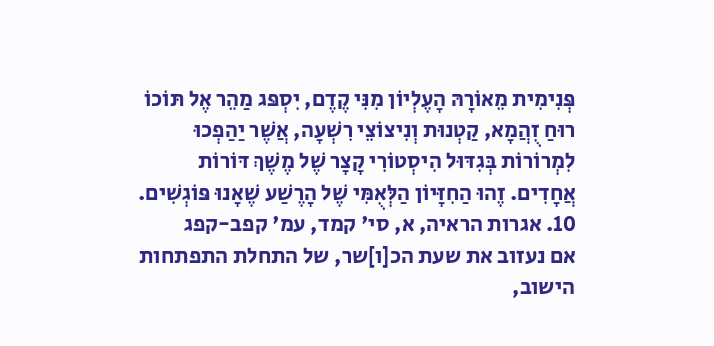פְּנִימִית מֵאוֹרָהּ הָעֶלְיוֹן מִנִּי קֶדֶם, יִסְפּג מַהֵר אֶל תּוֹכוֹ רוּחַ זֻהֲמָא, קַטְנוּת וְנִיצוֹצֵי רִשְׁעָה, אֲשֶׁר יַהַפְכוּ לִמְרוֹרוֹת בְּגִדּוּל הִיסְטוֹרִי קָצָר שֶׁל מֶשֶׁךְ דּוֹרוֹת אֲחָדִים. זֶהוּ הַחִזָּיוֹן הַלְּאֻמִּי שֶׁל הָרֶשַׁע שֶׁאָנוּ פּוֹגְשִׁים.
10. אגרות הראיה, א, סי' קמד, עמ' קפב-קפג
אם נעזוב את שעת הכ[ו]שר, של התחלת התפתחות הישוב,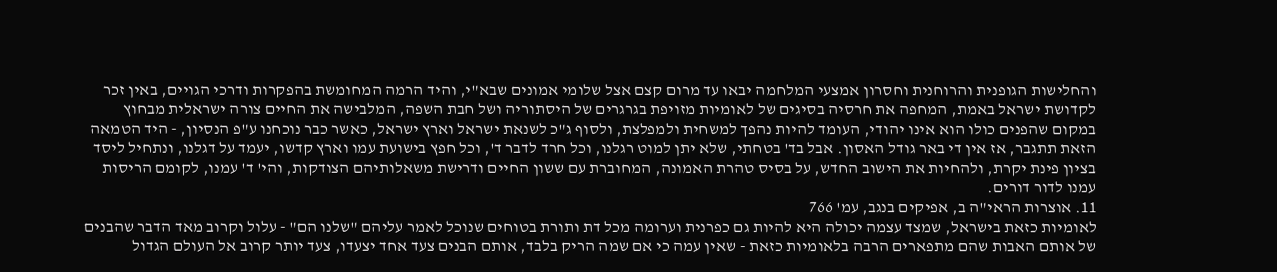והחלישות הגופנית והרוחנית וחסרון אמצעי המלחמה יבאו עד מרום קצם אצל שלומי אמונים שבא"י, והיד הרמה המחומשת בהפקרות ודרכי הגויים, באין זכר לקדושת ישראל באמת, המחפה את חרסיה בסיגים של לאומיות מזויפת בגרגרים של היסתוריה ושל חבת השפה, המלבישה את החיים צורה ישראלית מבחוץ במקום שהפנים כולו הוא אינו יהודי, העומד להיות נהפך למשחית ולמפלצת, ולסוף ג"כ לשנאת ישראל וארץ ישראל, כאשר כבר נוכחנו ע"פ הנסיון, - היד הטמאה הזאת תתגבר, אז אין די באר גודל האסון. אבל בד' בטחתי, שלא יתן למוט רגלנו, וכל חרד לדבר ד', וכל חפץ בישועת עמו וארץ קדשו, יעמד על דגלנו, ונתחיל ליסד בציון פינת יקרת, ולהחיות את הישוב החדש, על בסיס טהרת האמונה, המחוברת עם ששון החיים ודרישת משאלותיהם הצודקות, והי' ד' עמנו, לקומם הריסות עמנו לדור דורים.
11. אוצרות הראי"ה ב, אפיקים בנגב, עמ' 766
לאומיות כזאת בישראל, שמצד עצמה יכולה היא להיות גם כפרנית וערומה מכל דת ותורת בטוחים שנוכל לאמר עליהם "שלנו הם" - עלול וקרוב מאד הדבר שהבנים של אותם האבות שהם מתפארים הרבה בלאומיות כזאת - שאין עמה כי אם שמה הריק בלבד, אותם הבנים צעד אחד יצעדו, צעד יותר קרוב אל העולם הגדול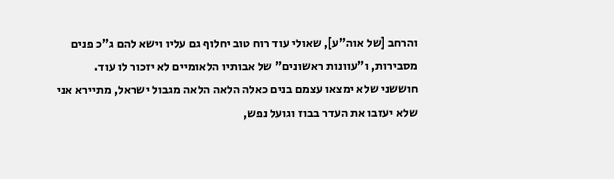והרחב [של אוה"ע], שאולי עוד רוח טוב יחלוף גם עליו וישא להם ג"כ פנים מסבירות, ו"עוונות ראשונים" של אבותיו הלאומיים לא יזכור לו עוד. חוששני שלא ימצאו עצמם בנים כאלה הלאה הלאה מגבול ישראל, מתיירא אני שלא יעזבו את העדר בבוז וגועל נפש,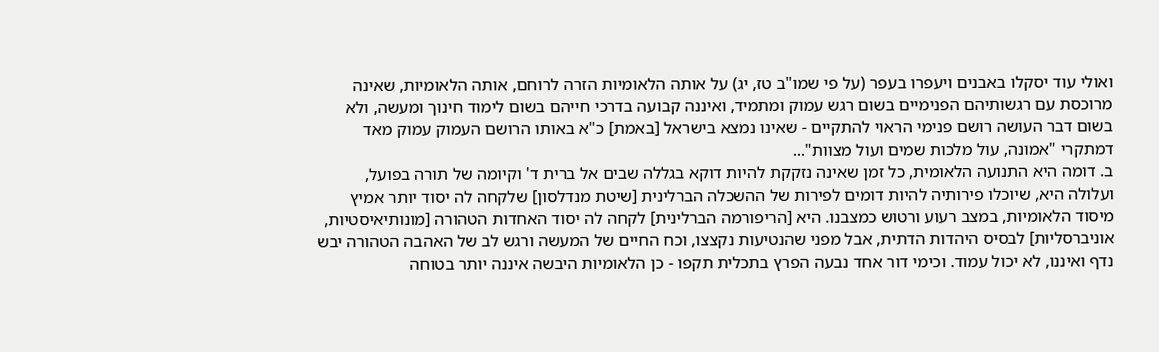ואולי עוד יסקלו באבנים ויעפרו בעפר (על פי שמו"ב טז, יג) על אותה הלאומיות הזרה לרוחם, אותה הלאומיות, שאינה מרוכסת עם רגשותיהם הפנימיים בשום רגש עמוק ומתמיד, ואיננה קבועה בדרכי חייהם בשום לימוד חינוך ומעשה, ולא בשום דבר העושה רושם פנימי הראוי להתקיים - שאינו נמצא בישראל [באמת] כ"א באותו הרושם העמוק עמוק מאד דמתקרי "אמונה, עול מלכות שמים ועול מצוות"...
ב. דומה היא התנועה הלאומית, כל זמן שאינה נזקקת להיות דוקא בגללה שבים אל ברית ד' וקיומה של תורה בפועל, ועלולה היא, שיוכלו פירותיה להיות דומים לפירות של ההשכלה הברלינית [שיטת מנדלסון] שלקחה לה יסוד יותר אמיץ מיסוד הלאומיות, במצב רעוע ורטוש כמצבנו. היא [הריפורמה הברלינית] לקחה לה יסוד האחדות הטהורה [מונותיאיסטיות, אוניברסליות] לבסיס היהדות הדתית, אבל מפני שהנטיעות נקצצו, וכח החיים של המעשה ורגש לב של האהבה הטהורה יבש נדף ואיננו, לא יכול עמוד. וכימי דור אחד נבעה הפרץ בתכלית תקפו - כן הלאומיות היבשה איננה יותר בטוחה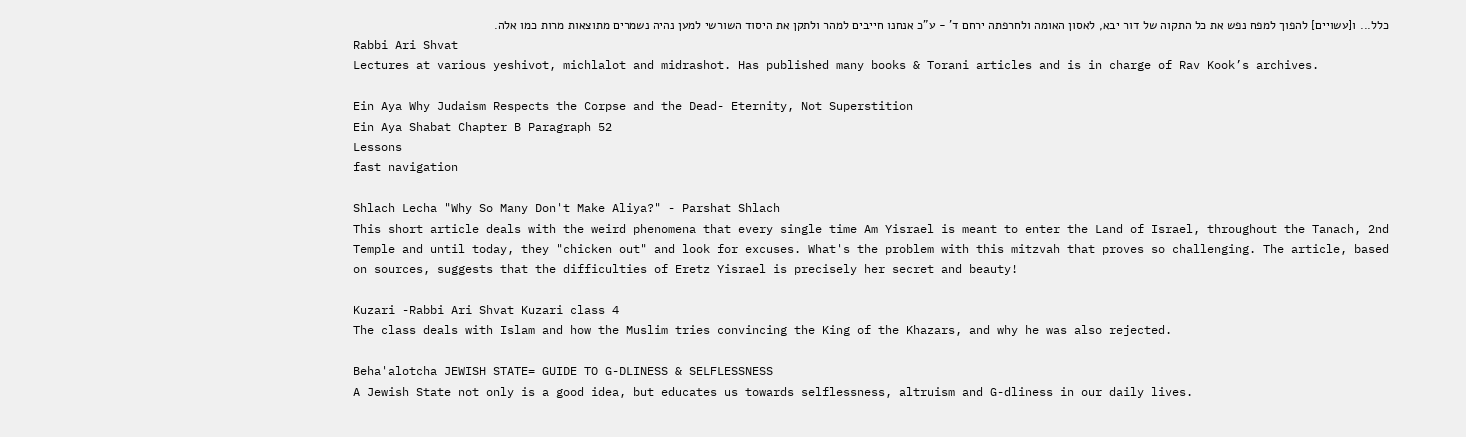כלל... ו[עשויים] להפוך למפח נפש את כל התקוה של דור יבא, לאסון האומה ולחרפתה ירחם ד' - ע"כ אנחנו חייבים למהר ולתקן את היסוד השורשי למען נהיה נשמרים מתוצאות מרות כמו אלה.
Rabbi Ari Shvat
Lectures at various yeshivot, michlalot and midrashot. Has published many books & Torani articles and is in charge of Rav Kook’s archives.

Ein Aya Why Judaism Respects the Corpse and the Dead- Eternity, Not Superstition
Ein Aya Shabat Chapter B Paragraph 52
Lessons
fast navigation

Shlach Lecha "Why So Many Don't Make Aliya?" - Parshat Shlach
This short article deals with the weird phenomena that every single time Am Yisrael is meant to enter the Land of Israel, throughout the Tanach, 2nd Temple and until today, they "chicken out" and look for excuses. What's the problem with this mitzvah that proves so challenging. The article, based on sources, suggests that the difficulties of Eretz Yisrael is precisely her secret and beauty!

Kuzari -Rabbi Ari Shvat Kuzari class 4
The class deals with Islam and how the Muslim tries convincing the King of the Khazars, and why he was also rejected.

Beha'alotcha JEWISH STATE= GUIDE TO G-DLINESS & SELFLESSNESS
A Jewish State not only is a good idea, but educates us towards selflessness, altruism and G-dliness in our daily lives.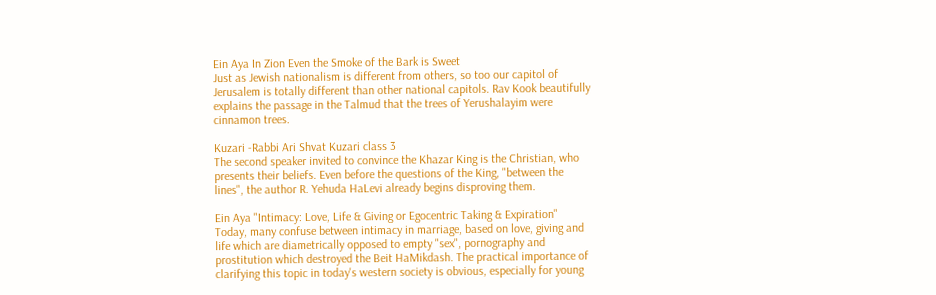Ein Aya In Zion Even the Smoke of the Bark is Sweet
Just as Jewish nationalism is different from others, so too our capitol of Jerusalem is totally different than other national capitols. Rav Kook beautifully explains the passage in the Talmud that the trees of Yerushalayim were cinnamon trees.

Kuzari -Rabbi Ari Shvat Kuzari class 3
The second speaker invited to convince the Khazar King is the Christian, who presents their beliefs. Even before the questions of the King, "between the lines", the author R. Yehuda HaLevi already begins disproving them.

Ein Aya "Intimacy: Love, Life & Giving or Egocentric Taking & Expiration"
Today, many confuse between intimacy in marriage, based on love, giving and life which are diametrically opposed to empty "sex", pornography and prostitution which destroyed the Beit HaMikdash. The practical importance of clarifying this topic in today's western society is obvious, especially for young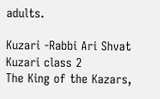adults.

Kuzari -Rabbi Ari Shvat Kuzari class 2
The King of the Kazars,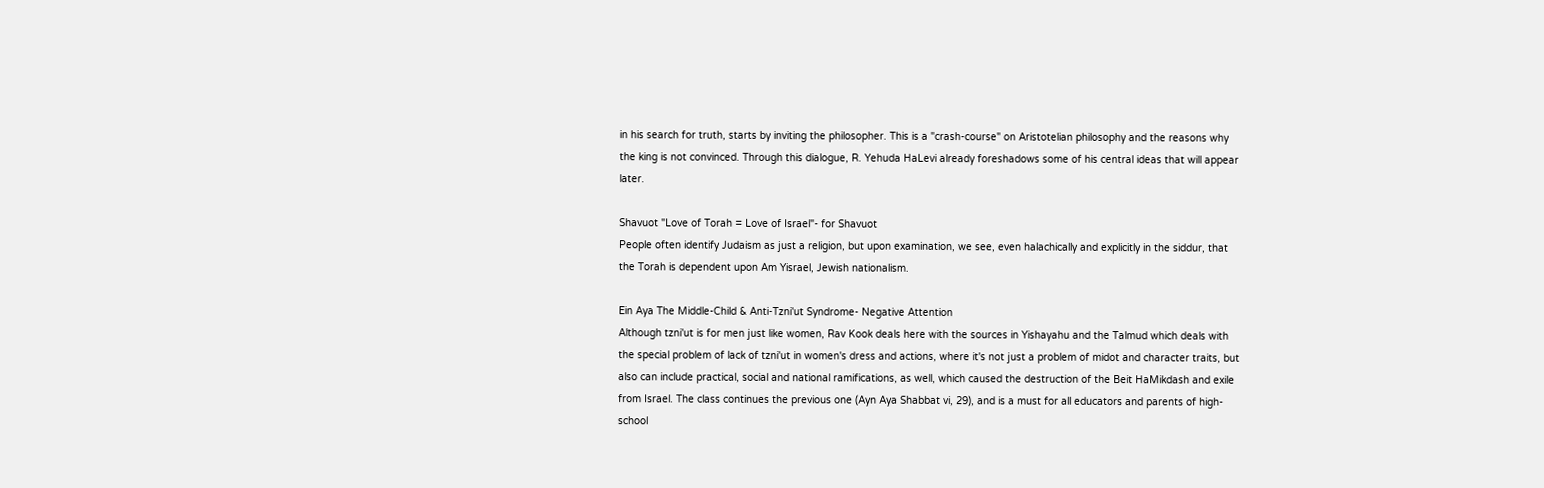in his search for truth, starts by inviting the philosopher. This is a "crash-course" on Aristotelian philosophy and the reasons why the king is not convinced. Through this dialogue, R. Yehuda HaLevi already foreshadows some of his central ideas that will appear later.

Shavuot "Love of Torah = Love of Israel"- for Shavuot
People often identify Judaism as just a religion, but upon examination, we see, even halachically and explicitly in the siddur, that the Torah is dependent upon Am Yisrael, Jewish nationalism.

Ein Aya The Middle-Child & Anti-Tzni'ut Syndrome- Negative Attention
Although tzni'ut is for men just like women, Rav Kook deals here with the sources in Yishayahu and the Talmud which deals with the special problem of lack of tzni'ut in women's dress and actions, where it's not just a problem of midot and character traits, but also can include practical, social and national ramifications, as well, which caused the destruction of the Beit HaMikdash and exile from Israel. The class continues the previous one (Ayn Aya Shabbat vi, 29), and is a must for all educators and parents of high-school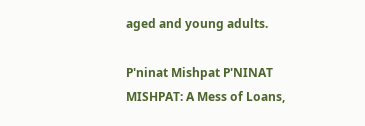aged and young adults.

P'ninat Mishpat P'NINAT MISHPAT: A Mess of Loans,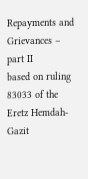Repayments and Grievances – part II
based on ruling 83033 of the Eretz Hemdah-Gazit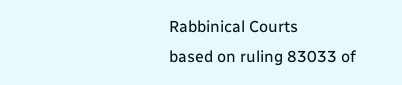Rabbinical Courts
based on ruling 83033 of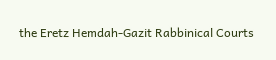the Eretz Hemdah-Gazit Rabbinical Courts